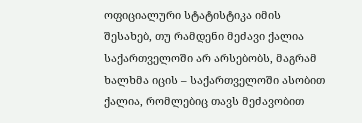ოფიციალური სტატისტიკა იმის შესახებ, თუ რამდენი მეძავი ქალია საქართველოში არ არსებობს, მაგრამ ხალხმა იცის – საქართველოში ასობით ქალია, რომლებიც თავს მეძავობით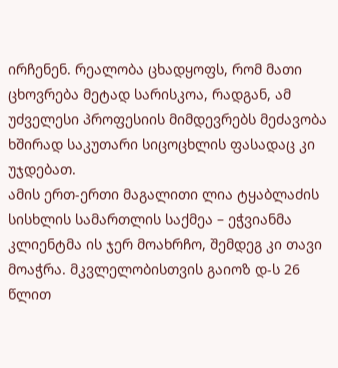ირჩენენ. რეალობა ცხადყოფს, რომ მათი ცხოვრება მეტად სარისკოა, რადგან, ამ უძველესი პროფესიის მიმდევრებს მეძავობა ხშირად საკუთარი სიცოცხლის ფასადაც კი უჯდებათ.
ამის ერთ-ერთი მაგალითი ლია ტყაბლაძის სისხლის სამართლის საქმეა – ეჭვიანმა კლიენტმა ის ჯერ მოახრჩო, შემდეგ კი თავი მოაჭრა. მკვლელობისთვის გაიოზ დ-ს 26 წლით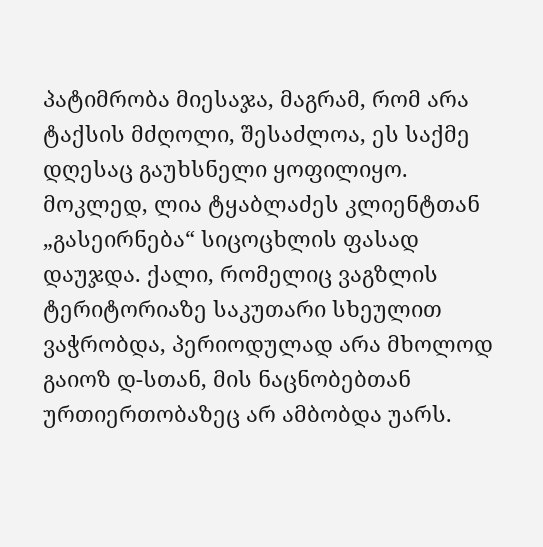პატიმრობა მიესაჯა, მაგრამ, რომ არა ტაქსის მძღოლი, შესაძლოა, ეს საქმე დღესაც გაუხსნელი ყოფილიყო.
მოკლედ, ლია ტყაბლაძეს კლიენტთან „გასეირნება“ სიცოცხლის ფასად დაუჯდა. ქალი, რომელიც ვაგზლის ტერიტორიაზე საკუთარი სხეულით ვაჭრობდა, პერიოდულად არა მხოლოდ გაიოზ დ-სთან, მის ნაცნობებთან ურთიერთობაზეც არ ამბობდა უარს.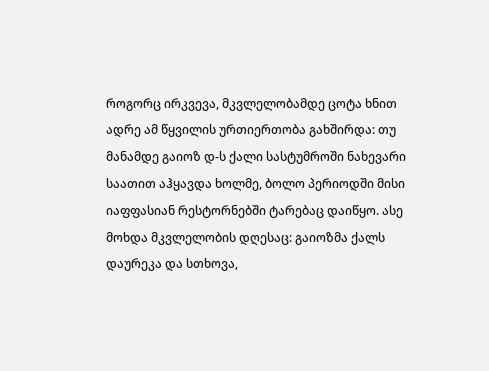როგორც ირკვევა, მკვლელობამდე ცოტა ხნით ადრე ამ წყვილის ურთიერთობა გახშირდა: თუ მანამდე გაიოზ დ-ს ქალი სასტუმროში ნახევარი საათით აჰყავდა ხოლმე, ბოლო პერიოდში მისი იაფფასიან რესტორნებში ტარებაც დაიწყო. ასე მოხდა მკვლელობის დღესაც: გაიოზმა ქალს დაურეკა და სთხოვა,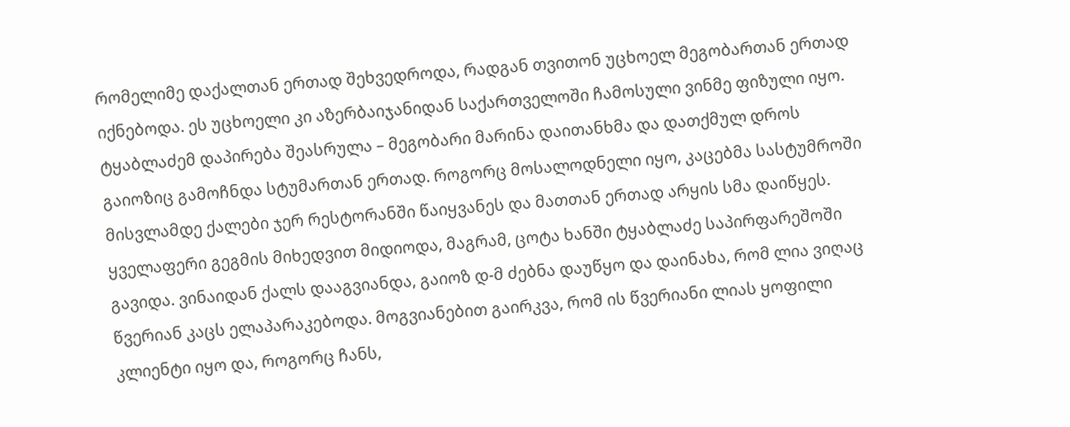რომელიმე დაქალთან ერთად შეხვედროდა, რადგან თვითონ უცხოელ მეგობართან ერთად იქნებოდა. ეს უცხოელი კი აზერბაიჯანიდან საქართველოში ჩამოსული ვინმე ფიზული იყო.
ტყაბლაძემ დაპირება შეასრულა – მეგობარი მარინა დაითანხმა და დათქმულ დროს გაიოზიც გამოჩნდა სტუმართან ერთად. როგორც მოსალოდნელი იყო, კაცებმა სასტუმროში მისვლამდე ქალები ჯერ რესტორანში წაიყვანეს და მათთან ერთად არყის სმა დაიწყეს. ყველაფერი გეგმის მიხედვით მიდიოდა, მაგრამ, ცოტა ხანში ტყაბლაძე საპირფარეშოში გავიდა. ვინაიდან ქალს დააგვიანდა, გაიოზ დ-მ ძებნა დაუწყო და დაინახა, რომ ლია ვიღაც წვერიან კაცს ელაპარაკებოდა. მოგვიანებით გაირკვა, რომ ის წვერიანი ლიას ყოფილი კლიენტი იყო და, როგორც ჩანს,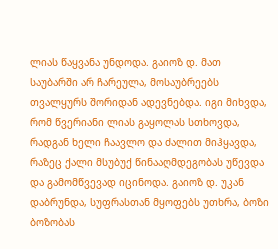ლიას წაყვანა უნდოდა. გაიოზ დ. მათ საუბარში არ ჩარეულა, მოსაუბრეებს თვალყურს შორიდან ადევნებდა. იგი მიხვდა, რომ წვერიანი ლიას გაყოლას სთხოვდა, რადგან ხელი ჩაავლო და ძალით მიჰყავდა, რაზეც ქალი მსუბუქ წინააღმდეგობას უწევდა და გამომწვევად იცინოდა. გაიოზ დ. უკან დაბრუნდა, სუფრასთან მყოფებს უთხრა, ბოზი ბოზობას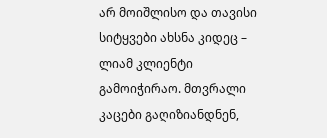არ მოიშლისო და თავისი სიტყვები ახსნა კიდეც – ლიამ კლიენტი გამოიჭირაო. მთვრალი კაცები გაღიზიანდნენ,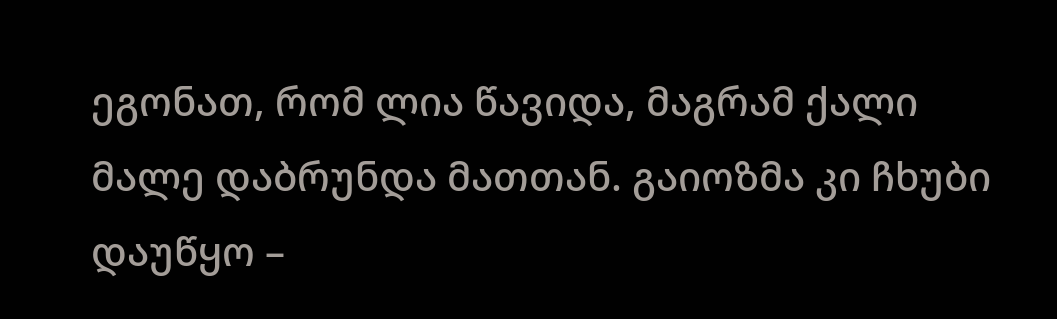ეგონათ, რომ ლია წავიდა, მაგრამ ქალი მალე დაბრუნდა მათთან. გაიოზმა კი ჩხუბი დაუწყო –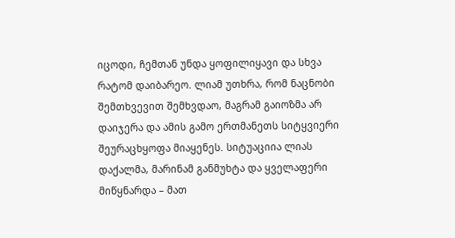იცოდი, ჩემთან უნდა ყოფილიყავი და სხვა რატომ დაიბარეო. ლიამ უთხრა, რომ ნაცნობი შემთხვევით შემხვდაო, მაგრამ გაიოზმა არ დაიჯერა და ამის გამო ერთმანეთს სიტყვიერი შეურაცხყოფა მიაყენეს. სიტუაციია ლიას დაქალმა, მარინამ განმუხტა და ყველაფერი მიწყნარდა – მათ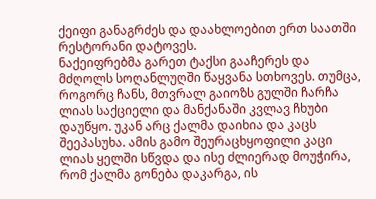ქეიფი განაგრძეს და დაახლოებით ერთ საათში რესტორანი დატოვეს.
ნაქეიფრებმა გარეთ ტაქსი გააჩერეს და მძღოლს სოღანლუღში წაყვანა სთხოვეს. თუმცა, როგორც ჩანს, მთვრალ გაიოზს გულში ჩარჩა ლიას საქციელი და მანქანაში კვლავ ჩხუბი დაუწყო. უკან არც ქალმა დაიხია და კაცს შეეპასუხა. ამის გამო შეურაცხყოფილი კაცი ლიას ყელში სწვდა და ისე ძლიერად მოუჭირა, რომ ქალმა გონება დაკარგა, ის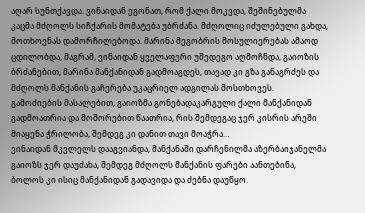აღარ სუნთქავდა. ვინაიდან ეგონათ, რომ ქალი მოკვდა, შეშინებულმა კაცმა მძღოლს სიჩქარის მომატება უბრძანა. მძღოლიც იძულებული გახდა, მოთხოვნას დამორჩილებოდა. მარინა მეგობრის მოსულიერებას ამაოდ ცდილობდა, მაგრამ, ვინაიდან ყველაფერი უშედეგო აღმოჩნდა, გაიოზის ბრძანებით, მარინა მანქანიდან გადმოაგდეს, თავად კი გზა განაგრძეს და მძღოლს მანქანის გაჩერება უკაცრიელ ადგილას მოსთხოვეს.
გამოძიების მასალებით, გაიოზმა გონებადაკარგული ქალი მანქანიდან გადმოათრია და მოშორებით წაათრია, რის შემდეგაც ჯერ კისრის არეში მიაყენა ჭრილობა, შემდეგ კი დანით თავი მოაჭრა…
ვინაიდან მკვლელს დააგვიანდა, მანქანაში დარჩენილმა აზერბაიჯანელმა გაიოზს ჯერ დაუძახა, შემდეგ მძღოლს მანქანის ფარები აანთებინა, ბოლოს კი ისიც მანქანიდან გადავიდა და ძებნა დაუწყო.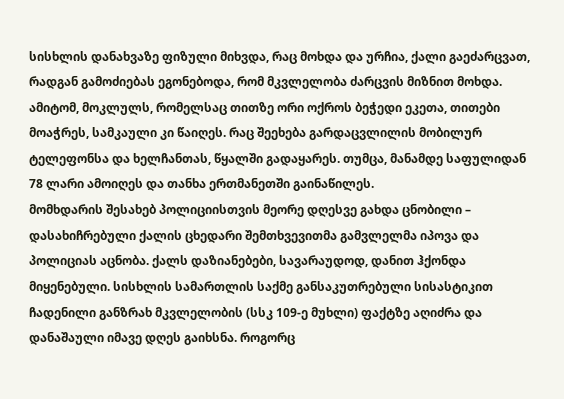სისხლის დანახვაზე ფიზული მიხვდა, რაც მოხდა და ურჩია, ქალი გაეძარცვათ, რადგან გამოძიებას ეგონებოდა, რომ მკვლელობა ძარცვის მიზნით მოხდა. ამიტომ, მოკლულს, რომელსაც თითზე ორი ოქროს ბეჭედი ეკეთა, თითები მოაჭრეს, სამკაული კი წაიღეს. რაც შეეხება გარდაცვლილის მობილურ ტელეფონსა და ხელჩანთას, წყალში გადაყარეს. თუმცა, მანამდე საფულიდან 78 ლარი ამოიღეს და თანხა ერთმანეთში გაინაწილეს.
მომხდარის შესახებ პოლიციისთვის მეორე დღესვე გახდა ცნობილი – დასახიჩრებული ქალის ცხედარი შემთხვევითმა გამვლელმა იპოვა და პოლიციას აცნობა. ქალს დაზიანებები, სავარაუდოდ, დანით ჰქონდა მიყენებული. სისხლის სამართლის საქმე განსაკუთრებული სისასტიკით ჩადენილი განზრახ მკვლელობის (სსკ 109-ე მუხლი) ფაქტზე აღიძრა და დანაშაული იმავე დღეს გაიხსნა. როგორც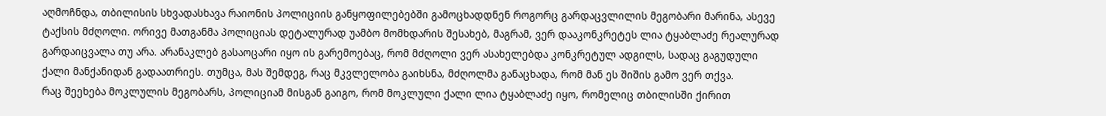აღმოჩნდა, თბილისის სხვადასხავა რაიონის პოლიციის განყოფილებებში გამოცხადდნენ როგორც გარდაცვლილის მეგობარი მარინა, ასევე ტაქსის მძღოლი. ორივე მათგანმა პოლიციას დეტალურად უამბო მომხდარის შესახებ, მაგრამ, ვერ დააკონკრეტეს ლია ტყაბლაძე რეალურად გარდაიცვალა თუ არა. არანაკლებ გასაოცარი იყო ის გარემოებაც, რომ მძღოლი ვერ ასახელებდა კონკრეტულ ადგილს, სადაც გაგუდული ქალი მანქანიდან გადაათრიეს. თუმცა, მას შემდეგ, რაც მკვლელობა გაიხსნა, მძღოლმა განაცხადა, რომ მან ეს შიშის გამო ვერ თქვა.
რაც შეეხება მოკლულის მეგობარს, პოლიციამ მისგან გაიგო, რომ მოკლული ქალი ლია ტყაბლაძე იყო, რომელიც თბილისში ქირით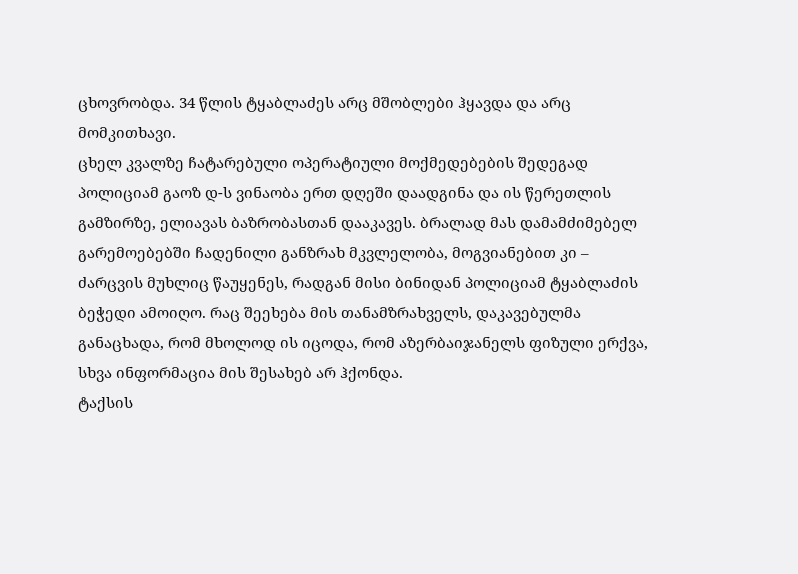ცხოვრობდა. 34 წლის ტყაბლაძეს არც მშობლები ჰყავდა და არც მომკითხავი.
ცხელ კვალზე ჩატარებული ოპერატიული მოქმედებების შედეგად პოლიციამ გაოზ დ-ს ვინაობა ერთ დღეში დაადგინა და ის წერეთლის გამზირზე, ელიავას ბაზრობასთან დააკავეს. ბრალად მას დამამძიმებელ გარემოებებში ჩადენილი განზრახ მკვლელობა, მოგვიანებით კი – ძარცვის მუხლიც წაუყენეს, რადგან მისი ბინიდან პოლიციამ ტყაბლაძის ბეჭედი ამოიღო. რაც შეეხება მის თანამზრახველს, დაკავებულმა განაცხადა, რომ მხოლოდ ის იცოდა, რომ აზერბაიჯანელს ფიზული ერქვა, სხვა ინფორმაცია მის შესახებ არ ჰქონდა.
ტაქსის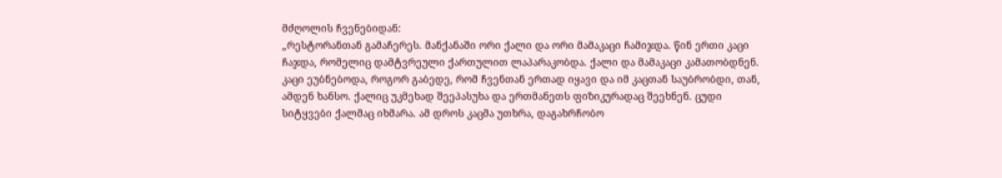მძღოლის ჩვენებიდან:
„რესტორანთან გამაჩერეს. მანქანაში ორი ქალი და ორი მამაკაცი ჩამიჯდა. წინ ერთი კაცი ჩაჯდა, რომელიც დამტვრეული ქართულით ლაპარაკობდა. ქალი და მამაკაცი კამათობდნენ. კაცი ეუბნებოდა, როგორ გაბედე, რომ ჩვენთან ერთად იყავი და იმ კაცთან საუბრობდი, თან, ამდენ ხანსო. ქალიც უკმეხად შეეპასუხა და ერთმანეთს ფიზიკურადაც შეეხნენ. ცუდი სიტყვები ქალმაც იხმარა. ამ დროს კაცმა უთხრა, დაგახრჩობო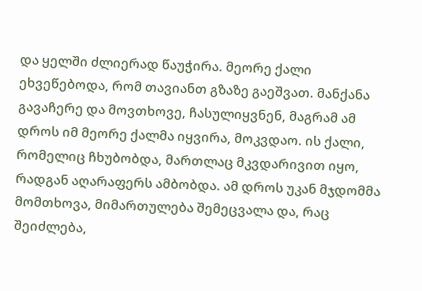და ყელში ძლიერად წაუჭირა. მეორე ქალი ეხვეწებოდა, რომ თავიანთ გზაზე გაეშვათ. მანქანა გავაჩერე და მოვთხოვე, ჩასულიყვნენ, მაგრამ ამ დროს იმ მეორე ქალმა იყვირა, მოკვდაო. ის ქალი, რომელიც ჩხუბობდა, მართლაც მკვდარივით იყო, რადგან აღარაფერს ამბობდა. ამ დროს უკან მჯდომმა მომთხოვა, მიმართულება შემეცვალა და, რაც შეიძლება,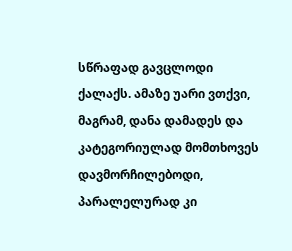სწრაფად გავცლოდი ქალაქს. ამაზე უარი ვთქვი, მაგრამ, დანა დამადეს და კატეგორიულად მომთხოვეს დავმორჩილებოდი, პარალელურად კი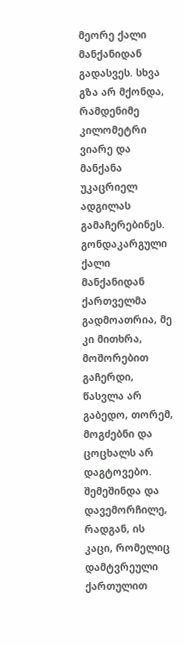მეორე ქალი მანქანიდან გადასვეს. სხვა გზა არ მქონდა, რამდენიმე კილომეტრი ვიარე და მანქანა უკაცრიელ ადგილას გამაჩერებინეს. გონდაკარგული ქალი მანქანიდან ქართველმა გადმოათრია, მე კი მითხრა, მოშორებით გაჩერდი, წასვლა არ გაბედო, თორემ, მოგძებნი და ცოცხალს არ დაგტოვებო.
შემეშინდა და დავემორჩილე, რადგან, ის კაცი, რომელიც დამტვრეული ქართულით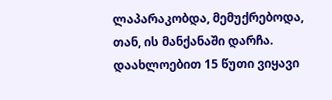ლაპარაკობდა, მემუქრებოდა, თან, ის მანქანაში დარჩა. დაახლოებით 15 წუთი ვიყავი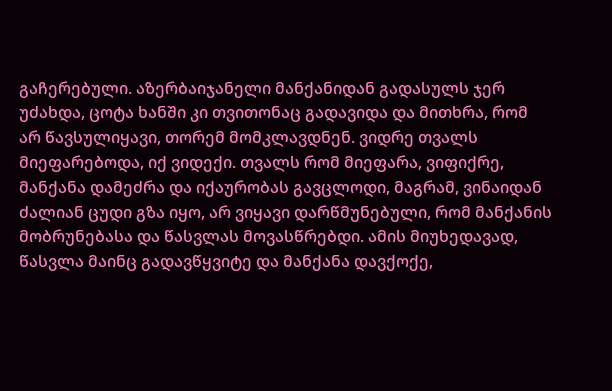გაჩერებული. აზერბაიჯანელი მანქანიდან გადასულს ჯერ უძახდა, ცოტა ხანში კი თვითონაც გადავიდა და მითხრა, რომ არ წავსულიყავი, თორემ მომკლავდნენ. ვიდრე თვალს მიეფარებოდა, იქ ვიდექი. თვალს რომ მიეფარა, ვიფიქრე, მანქანა დამეძრა და იქაურობას გავცლოდი, მაგრამ, ვინაიდან ძალიან ცუდი გზა იყო, არ ვიყავი დარწმუნებული, რომ მანქანის მობრუნებასა და წასვლას მოვასწრებდი. ამის მიუხედავად, წასვლა მაინც გადავწყვიტე და მანქანა დავქოქე,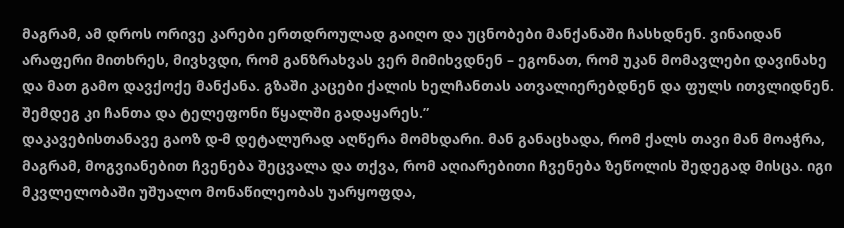მაგრამ, ამ დროს ორივე კარები ერთდროულად გაიღო და უცნობები მანქანაში ჩასხდნენ. ვინაიდან არაფერი მითხრეს, მივხვდი, რომ განზრახვას ვერ მიმიხვდნენ – ეგონათ, რომ უკან მომავლები დავინახე და მათ გამო დავქოქე მანქანა. გზაში კაცები ქალის ხელჩანთას ათვალიერებდნენ და ფულს ითვლიდნენ. შემდეგ კი ჩანთა და ტელეფონი წყალში გადაყარეს.”
დაკავებისთანავე გაოზ დ-მ დეტალურად აღწერა მომხდარი. მან განაცხადა, რომ ქალს თავი მან მოაჭრა, მაგრამ, მოგვიანებით ჩვენება შეცვალა და თქვა, რომ აღიარებითი ჩვენება ზეწოლის შედეგად მისცა. იგი მკვლელობაში უშუალო მონაწილეობას უარყოფდა,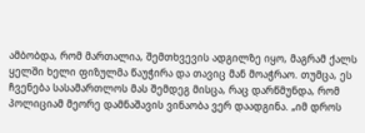ამბობდა, რომ მართალია, შემთხვევის ადგილზე იყო, მაგრამ ქალს ყელში ხელი ფიზულმა წაუჭირა და თავიც მან მოაჭრაო. თუმცა, ეს ჩვენება სასამართლოს მას შემდეგ მისცა, რაც დარწმუნდა, რომ პოლიციამ მეორე დამნაშავის ვინაობა ვერ დაადგინა. „იმ დროს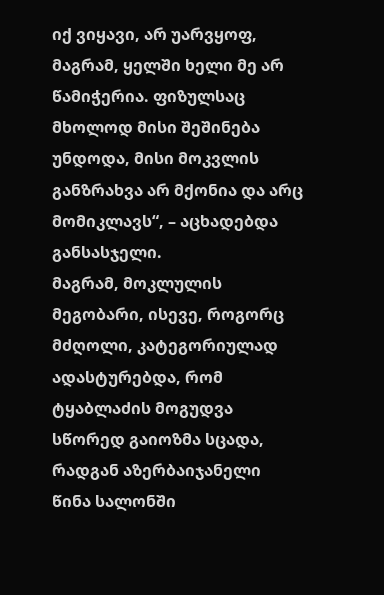იქ ვიყავი, არ უარვყოფ, მაგრამ, ყელში ხელი მე არ წამიჭერია. ფიზულსაც მხოლოდ მისი შეშინება უნდოდა, მისი მოკვლის განზრახვა არ მქონია და არც მომიკლავს“, – აცხადებდა განსასჯელი.
მაგრამ, მოკლულის მეგობარი, ისევე, როგორც მძღოლი, კატეგორიულად ადასტურებდა, რომ ტყაბლაძის მოგუდვა სწორედ გაიოზმა სცადა, რადგან აზერბაიჯანელი წინა სალონში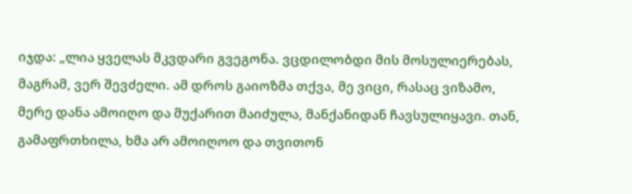იჯდა: „ლია ყველას მკვდარი გვეგონა. ვცდილობდი მის მოსულიერებას, მაგრამ, ვერ შევძელი. ამ დროს გაიოზმა თქვა, მე ვიცი, რასაც ვიზამო, მერე დანა ამოიღო და მუქარით მაიძულა, მანქანიდან ჩავსულიყავი. თან, გამაფრთხილა, ხმა არ ამოიღოო და თვითონ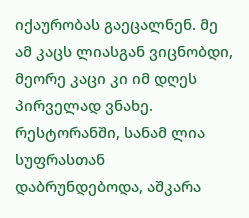იქაურობას გაეცალნენ. მე ამ კაცს ლიასგან ვიცნობდი, მეორე კაცი კი იმ დღეს პირველად ვნახე. რესტორანში, სანამ ლია სუფრასთან დაბრუნდებოდა, აშკარა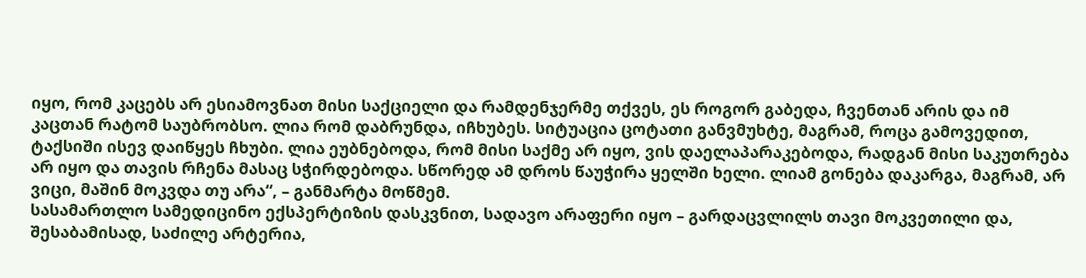იყო, რომ კაცებს არ ესიამოვნათ მისი საქციელი და რამდენჯერმე თქვეს, ეს როგორ გაბედა, ჩვენთან არის და იმ კაცთან რატომ საუბრობსო. ლია რომ დაბრუნდა, იჩხუბეს. სიტუაცია ცოტათი განვმუხტე, მაგრამ, როცა გამოვედით, ტაქსიში ისევ დაიწყეს ჩხუბი. ლია ეუბნებოდა, რომ მისი საქმე არ იყო, ვის დაელაპარაკებოდა, რადგან მისი საკუთრება არ იყო და თავის რჩენა მასაც სჭირდებოდა. სწორედ ამ დროს წაუჭირა ყელში ხელი. ლიამ გონება დაკარგა, მაგრამ, არ ვიცი, მაშინ მოკვდა თუ არა“, – განმარტა მოწმემ.
სასამართლო სამედიცინო ექსპერტიზის დასკვნით, სადავო არაფერი იყო – გარდაცვლილს თავი მოკვეთილი და, შესაბამისად, საძილე არტერია,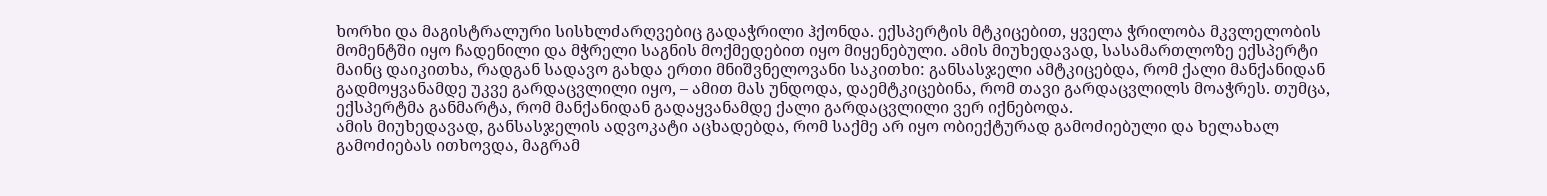ხორხი და მაგისტრალური სისხლძარღვებიც გადაჭრილი ჰქონდა. ექსპერტის მტკიცებით, ყველა ჭრილობა მკვლელობის მომენტში იყო ჩადენილი და მჭრელი საგნის მოქმედებით იყო მიყენებული. ამის მიუხედავად, სასამართლოზე ექსპერტი მაინც დაიკითხა, რადგან სადავო გახდა ერთი მნიშვნელოვანი საკითხი: განსასჯელი ამტკიცებდა, რომ ქალი მანქანიდან გადმოყვანამდე უკვე გარდაცვლილი იყო, – ამით მას უნდოდა, დაემტკიცებინა, რომ თავი გარდაცვლილს მოაჭრეს. თუმცა, ექსპერტმა განმარტა, რომ მანქანიდან გადაყვანამდე ქალი გარდაცვლილი ვერ იქნებოდა.
ამის მიუხედავად, განსასჯელის ადვოკატი აცხადებდა, რომ საქმე არ იყო ობიექტურად გამოძიებული და ხელახალ გამოძიებას ითხოვდა, მაგრამ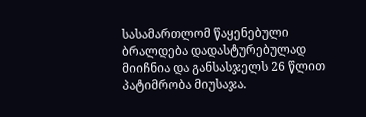სასამართლომ წაყენებული ბრალდება დადასტურებულად მიიჩნია და განსასჯელს 26 წლით პატიმრობა მიუსაჯა.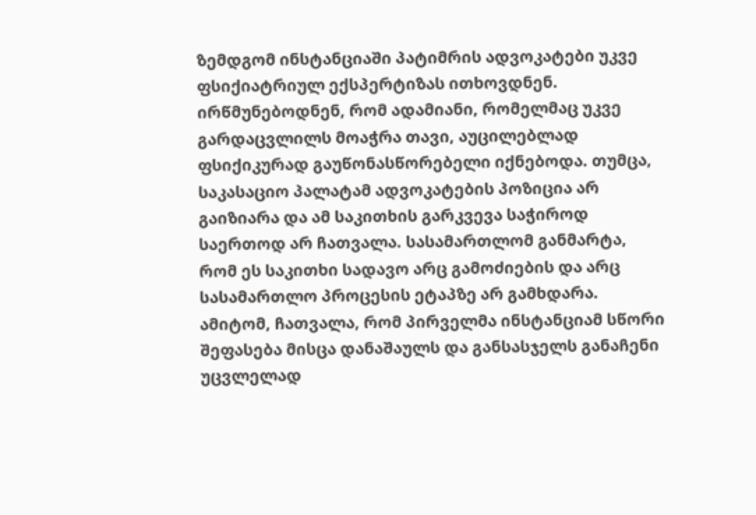ზემდგომ ინსტანციაში პატიმრის ადვოკატები უკვე ფსიქიატრიულ ექსპერტიზას ითხოვდნენ. ირწმუნებოდნენ, რომ ადამიანი, რომელმაც უკვე გარდაცვლილს მოაჭრა თავი, აუცილებლად ფსიქიკურად გაუწონასწორებელი იქნებოდა. თუმცა, საკასაციო პალატამ ადვოკატების პოზიცია არ გაიზიარა და ამ საკითხის გარკვევა საჭიროდ საერთოდ არ ჩათვალა. სასამართლომ განმარტა, რომ ეს საკითხი სადავო არც გამოძიების და არც სასამართლო პროცესის ეტაპზე არ გამხდარა. ამიტომ, ჩათვალა, რომ პირველმა ინსტანციამ სწორი შეფასება მისცა დანაშაულს და განსასჯელს განაჩენი უცვლელად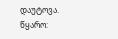დაუტოვა.
წყარო: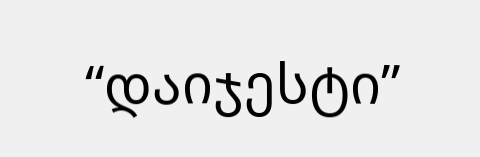“დაიჯესტი”